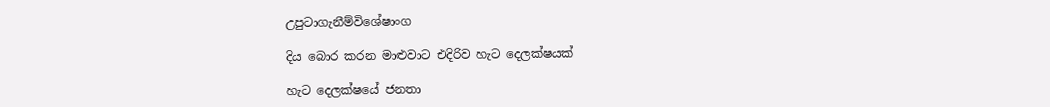උපුටාගැනීම්විශේෂාංග

දිය බොර කරන මාළුවාට එදිරිව හැට දෙලක්ෂයක්

හැට දෙලක්ෂයේ ජනතා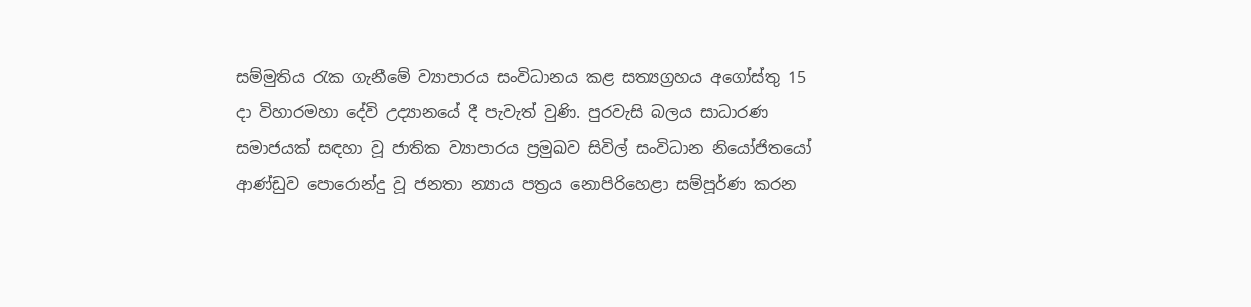සම්මුතිය රැක ගැනීමේ ව්‍යාපාරය සංවිධානය කළ සත්‍යග්‍රහය අගෝස්තු 15 දා විහාරමහා දේවි උද්‍යානයේ දී පැවැත් වුණි. පුරවැසි බලය සාධාරණ සමාජයක් සඳහා වූ ජාතික ව්‍යාපාරය ප්‍රමුඛව සිවිල් සංවිධාන නියෝජිතයෝ ආණ්ඩුව පොරොන්දු වූ ජනතා න්‍යාය පත්‍රය නොපිරිහෙළා සම්පූර්ණ කරන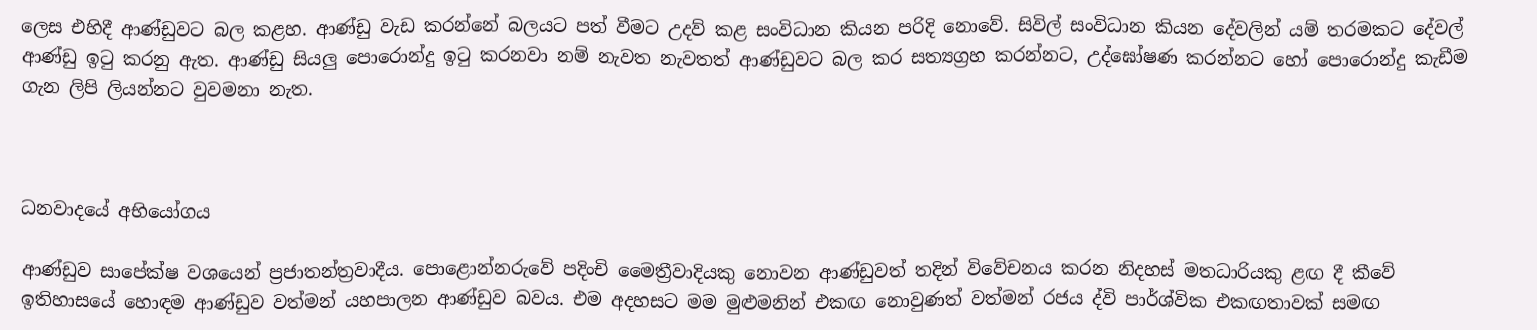ලෙස එහිදී ආණ්ඩුවට බල කළහ. ආණ්ඩු වැඩ කරන්නේ බලයට පත් වීමට උදව් කළ සංවිධාන කියන පරිදි නොවේ. සිවිල් සංවිධාන කියන දේවලින් යම් තරමකට දේවල් ආණ්ඩු ඉටු කරනු ඇත. ආණ්ඩු සියලු පොරොන්දු ඉටු කරනවා නම් නැවත නැවතත් ආණ්ඩුවට බල කර සත්‍යග්‍රහ කරන්නට, උද්ඝෝෂණ කරන්නට හෝ පොරොන්දු කැඩීම ගැන ලිපි ලියන්නට වුවමනා නැත.



ධනවාදයේ අභියෝගය

ආණ්ඩුව සාපේක්ෂ වශයෙන් ප්‍රජාතන්ත්‍රවාදීය. පොළොන්නරුවේ පදිංචි මෛත්‍රීවාදියකු නොවන ආණ්ඩුවත් තදින් විවේචනය කරන නිදහස් මතධාරියකු ළඟ දී කීවේ ඉතිහාසයේ හොඳම ආණ්ඩුව වත්මන් යහපාලන ආණ්ඩුව බවය. එම අදහසට මම මුළුමනින් එකඟ නොවුණත් වත්මන් රජය ද්වි පාර්ශ්වික එකඟතාවක් සමඟ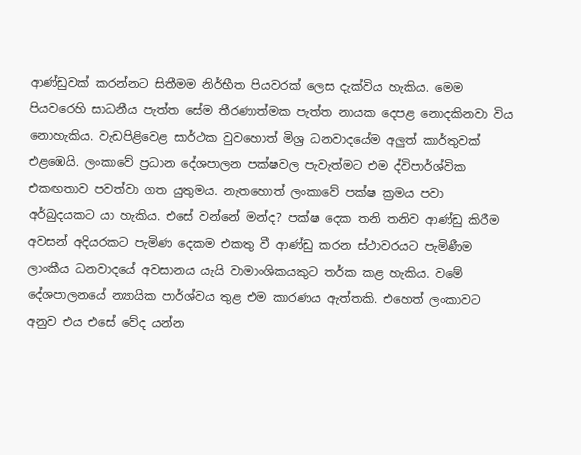ආණ්ඩුවක් කරන්නට සිතීමම නිර්භීත පියවරක් ලෙස දැක්විය හැකිය. මෙම පියවරෙහි සාධනීය පැත්ත සේම තීරණාත්මක පැත්ත නායක දෙපළ නොදකිනවා විය නොහැකිය. වැඩපිළිවෙළ සාර්ථක වුවහොත් මිශ්‍ර ධනවාදයේම අලුත් කාර්තුවක් එළඹෙයි. ලංකාවේ ප්‍රධාන දේශපාලන පක්ෂවල පැවැත්මට එම ද්විපාර්ශ්වික එකඟතාව පවත්වා ගත යුතුමය. නැතහොත් ලංකාවේ පක්ෂ ක්‍රමය පවා අර්බුදයකට යා හැකිය. එසේ වන්නේ මන්ද? පක්ෂ දෙක තනි තනිව ආණ්ඩු කිරීම අවසන් අදියරකට පැමිණ දෙකම එකතු වී ආණ්ඩු කරන ස්ථාවරයට පැමිණීම ලාංකීය ධනවාදයේ අවසානය යැයි වාමාංශිකයකුට තර්ක කළ හැකිය. වමේ දේශපාලනයේ න්‍යායික පාර්ශ්වය තුළ එම කාරණය ඇත්තකි. එහෙත් ලංකාවට අනුව එය එසේ වේද යන්න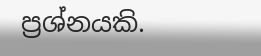ප්‍රශ්නයකි.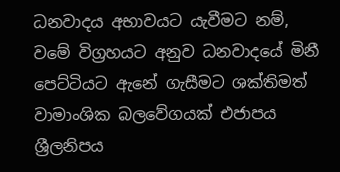ධනවාදය අභාවයට යැවීමට නම්, වමේ විග්‍රහයට අනුව ධනවාදයේ මිනී පෙට්ටියට ඇනේ ගැසීමට ශක්තිමත් වාමාංශික බලවේගයක් එජාපය ශ්‍රීලනිපය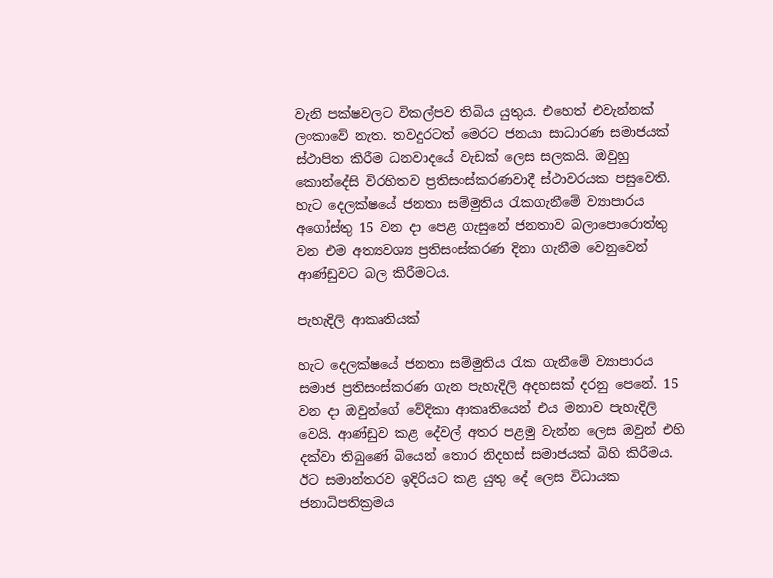වැනි පක්ෂවලට විකල්පව තිබිය යුතුය. එහෙත් එවැන්නක් ලංකාවේ නැත. තවදුරටත් මෙරට ජනයා සාධාරණ සමාජයක් ස්ථාපිත කිරීම ධනවාදයේ වැඩක් ලෙස සලකයි. ඔවුහු කොන්දේසි විරහිතව ප්‍රතිසංස්කරණවාදී ස්ථාවරයක පසුවෙති. හැට දෙලක්ෂයේ ජනතා සම්මුතිය රැකගැනීමේ ව්‍යාපාරය අගෝස්තු 15 වන දා පෙළ ගැසුනේ ජනතාව බලාපොරොත්තු වන එම අත්‍යවශ්‍ය ප්‍රතිසංස්කරණ දිනා ගැනීම වෙනුවෙන් ආණ්ඩුවට බල කිරීමටය.

පැහැදිලි ආකෘතියක්

හැට දෙලක්ෂයේ ජනතා සම්මුතිය රැක ගැනීමේ ව්‍යාපාරය සමාජ ප්‍රතිසංස්කරණ ගැන පැහැදිලි අදහසක් දරනු පෙනේ. 15 වන දා ඔවුන්ගේ වේදිකා ආකෘතියෙන් එය මනාව පැහැදිලි වෙයි. ආණ්ඩුව කළ දේවල් අතර පළමු වැන්න ලෙස ඔවුන් එහි දක්වා තිබුණේ බියෙන් තොර නිදහස් සමාජයක් බිහි කිරීමය. ඊට සමාන්තරව ඉදිරියට කළ යුතු දේ ලෙස විධායක ජනාධිපතික්‍රමය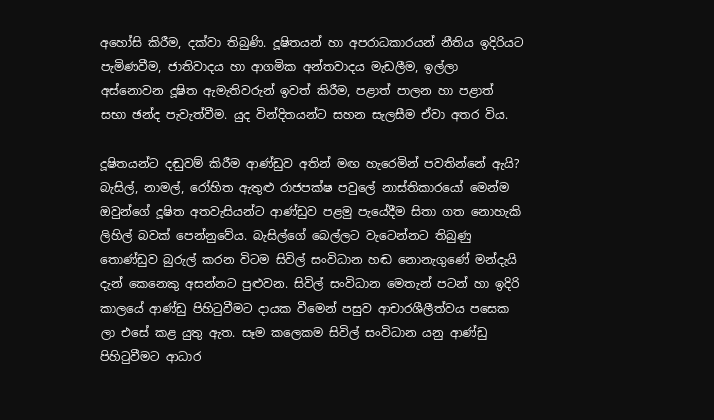අහෝසි කිරීම, දක්වා තිබුණි. දූෂිතයන් හා අපරාධකාරයන් නීතිය ඉදිරියට පැමිණවීම, ජාතිවාදය හා ආගමික අන්තවාදය මැඩලීම, ඉල්ලා අස්නොවන දූෂිත ඇමැතිවරුන් ඉවත් කිරීම, පළාත් පාලන හා පළාත් සභා ඡන්ද පැවැත්වීම. යුද වින්දිතයන්ට සහන සැලසීම ඒවා අතර විය.

දූෂිතයන්ට දඬුවම් කිරීම ආණ්ඩුව අතින් මඟ හැරෙමින් පවතින්නේ ඇයි? බැසිල්, නාමල්, රෝහිත ඇතුළු රාජපක්ෂ පවුලේ නාස්තිකාරයෝ මෙන්ම ඔවුන්ගේ දූෂිත අතවැසියන්ට ආණ්ඩුව පළමු පැයේදීම සිතා ගත නොහැකි ලිහිල් බවක් පෙන්නුවේය. බැසිල්ගේ බෙල්ලට වැටෙන්නට තිබුණු තොණ්ඩුව බුරුල් කරන විටම සිවිල් සංවිධාන හඬ නොනැගුණේ මන්දැයි දැන් කෙනෙකු අසන්නට පුළුවන. සිවිල් සංවිධාන මෙතැන් පටන් හා ඉදිරි කාලයේ ආණ්ඩු පිහිටුවීමට දායක වීමෙන් පසුව ආචාරශීලීත්වය පසෙක ලා එසේ කළ යුතු ඇත. සෑම කලෙකම සිවිල් සංවිධාන යනු ආණ්ඩු පිහිටුවීමට ආධාර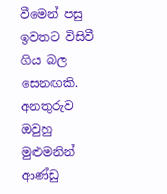වීමෙන් පසු ඉවතට විසිවී ගිය බල සෙනඟකි. අනතුරුව ඔවුහු මුළුමනින් ආණ්ඩු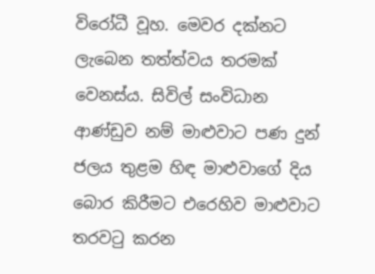විරෝධී වූහ. මෙවර දක්නට ලැබෙන තත්ත්වය තරමක් වෙනස්ය. සිවිල් සංවිධාන ආණ්ඩුව නම් මාළුවාට පණ දුන් ජලය තුළම හිඳ මාළුවාගේ දිය බොර කිරීමට එරෙහිව මාළුවාට තරවටු කරන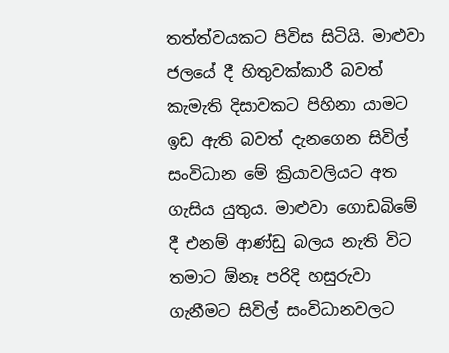තත්ත්වයකට පිවිස සිටියි. මාළුවා ජලයේ දී හිතුවක්කාරී බවත් කැමැති දිසාවකට පිහිනා යාමට ඉඩ ඇති බවත් දැනගෙන සිවිල් සංවිධාන මේ ක්‍රියාවලියට අත ගැසිය යුතුය. මාළුවා ගොඩබිමේ දී එනම් ආණ්ඩු බලය නැති විට තමාට ඕනෑ පරිදි හසුරුවා ගැනීමට සිවිල් සංවිධානවලට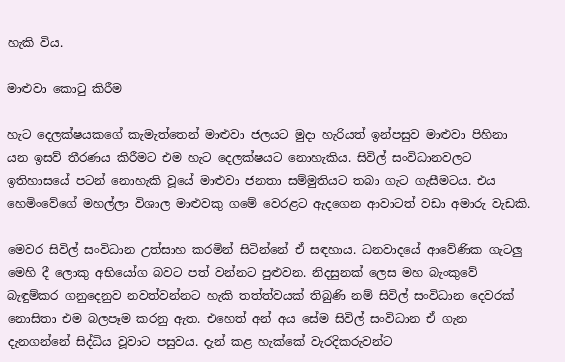හැකි විය.

මාළුවා කොටු කිරීම

හැට දෙලක්ෂයකගේ කැමැත්තෙන් මාළුවා ජලයට මුදා හැරියත් ඉන්පසුව මාළුවා පිහිනා යන ඉසව් තීරණය කිරීමට එම හැට දෙලක්ෂයට නොහැකිය. සිවිල් සංවිධානවලට ඉතිහාසයේ පටන් නොහැකි වූයේ මාළුවා ජනතා සම්මුතියට තබා ගැට ගැසීමටය. එය හෙමිංවේගේ මහල්ලා විශාල මාළුවකු ගමේ වෙරළට ඇදගෙන ආවාටත් වඩා අමාරු වැඩකි.

මෙවර සිවිල් සංවිධාන උත්සාහ කරමින් සිටින්නේ ඒ සඳහාය. ධනවාදයේ ආවේණික ගැටලු මෙහි දී ලොකු අභියෝග බවට පත් වන්නට පුළුවන. නිදසුනක් ලෙස මහ බැංකුවේ බැඳුම්කර ගනුදෙනුව නවත්වන්නට හැකි තත්ත්වයක් තිබුණි නම් සිවිල් සංවිධාන දෙවරක් නොසිතා එම බලපෑම කරනු ඇත. එහෙත් අන් අය සේම සිවිල් සංවිධාන ඒ ගැන දැනගන්නේ සිද්ධිය වූවාට පසුවය. දැන් කළ හැක්කේ වැරදිකරුවන්ට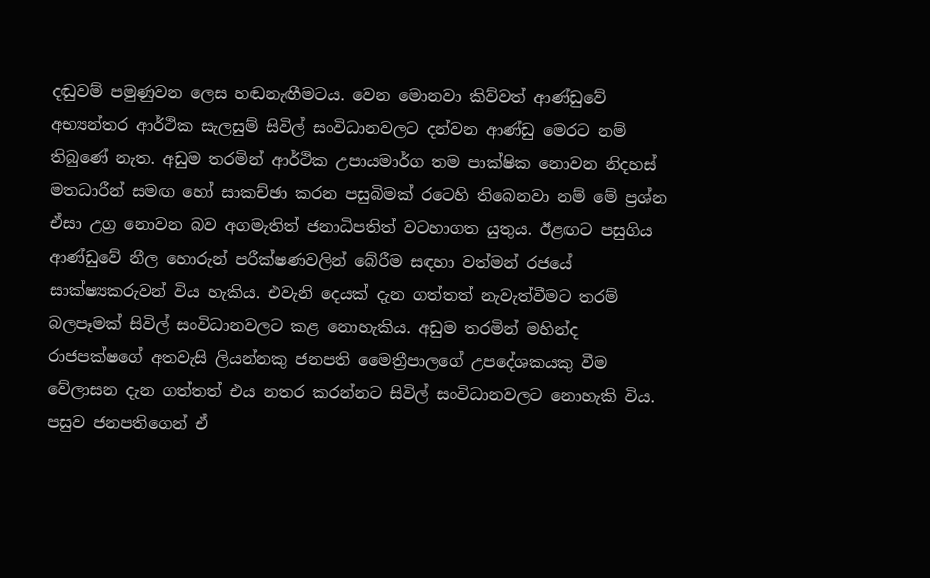දඬුවම් පමුණුවන ලෙස හඬනැඟීමටය. වෙන මොනවා කිව්වත් ආණ්ඩුවේ අභ්‍යන්තර ආර්ථික සැලසුම් සිවිල් සංවිධානවලට දන්වන ආණ්ඩු මෙරට නම් තිබුණේ නැත. අඩුම තරමින් ආර්ථික උපායමාර්ග තම පාක්ෂික නොවන නිදහස් මතධාරීන් සමඟ හෝ සාකච්ඡා කරන පසුබිමක් රටෙහි තිබෙනවා නම් මේ ප්‍රශ්න ඒසා උග්‍ර නොවන බව අගමැතිත් ජනාධිපතිත් වටහාගත යුතුය. ඊළඟට පසුගිය ආණ්ඩුවේ නීල හොරුන් පරීක්ෂණවලින් බේරීම සඳහා වත්මන් රජයේ සාක්ෂ්‍යකරුවන් විය හැකිය. එවැනි දෙයක් දැන ගත්තත් නැවැත්වීමට තරම් බලපෑමක් සිවිල් සංවිධානවලට කළ නොහැකිය. අඩුම තරමින් මහින්ද රාජපක්ෂගේ අතවැසි ලියන්නකු ජනපති මෛත්‍රීපාලගේ උපදේශකයකු වීම වේලාසන දැන ගත්තත් එය නතර කරන්නට සිවිල් සංවිධානවලට නොහැකි විය. පසුව ජනපතිගෙන් ඒ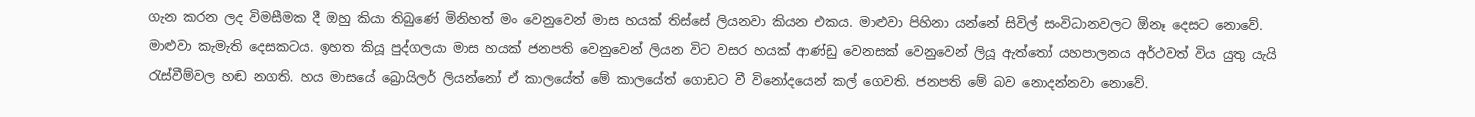ගැන කරන ලද විමසීමක දී ඔහු කියා තිබුණේ මිනිහත් මං වෙනුවෙන් මාස හයක් තිස්සේ ලියනවා කියන එකය. මාළුවා පිහිනා යන්නේ සිවිල් සංවිධානවලට ඕනෑ දෙසට නොවේ. මාළුවා කැමැති දෙසකටය. ඉහත කියූ පුද්ගලයා මාස හයක් ජනපති වෙනුවෙන් ලියන විට වසර හයක් ආණ්ඩු වෙනසක් වෙනුවෙන් ලියූ ඇත්තෝ යහපාලනය අර්ථවත් විය යුතු යැයි රැස්වීම්වල හඬ නගති. හය මාසයේ බ්‍රොයිලර් ලියන්නෝ ඒ කාලයේත් මේ කාලයේත් ගොඩට වී විනෝදයෙන් කල් ගෙවති. ජනපති මේ බව නොදන්නවා නොවේ.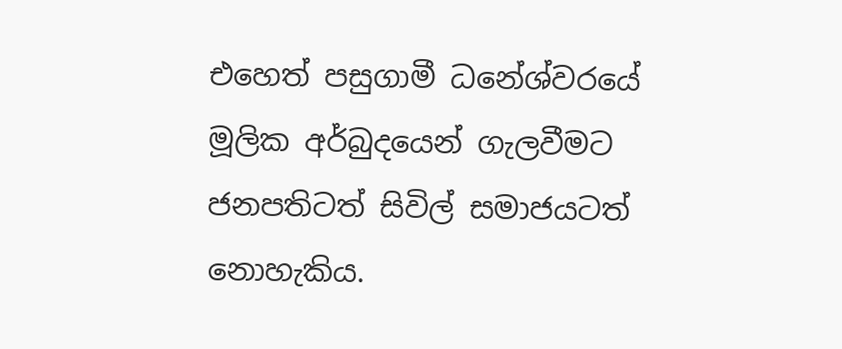එහෙත් පසුගාමී ධනේශ්වරයේ මූලික අර්බුදයෙන් ගැලවීමට ජනපතිටත් සිවිල් සමාජයටත් නොහැකිය.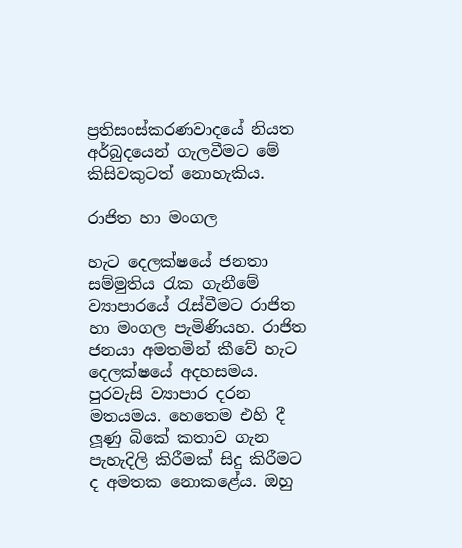ප්‍රතිසංස්කරණවාදයේ නියත අර්බුදයෙන් ගැලවීමට මේ කිසිවකුටත් නොහැකිය.

රාජිත හා මංගල

හැට දෙලක්ෂයේ ජනතා සම්මුතිය රැක ගැනීමේ ව්‍යාපාරයේ රැස්වීමට රාජිත හා මංගල පැමිණියහ. රාජිත ජනයා අමතමින් කීවේ හැට දෙලක්ෂයේ අදහසමය. පුරවැසි ව්‍යාපාර දරන මතයමය. හෙතෙම එහි දී ලූණු බිකේ කතාව ගැන පැහැදිලි කිරීමක් සිදු කිරීමට ද අමතක නොකළේය. ඔහු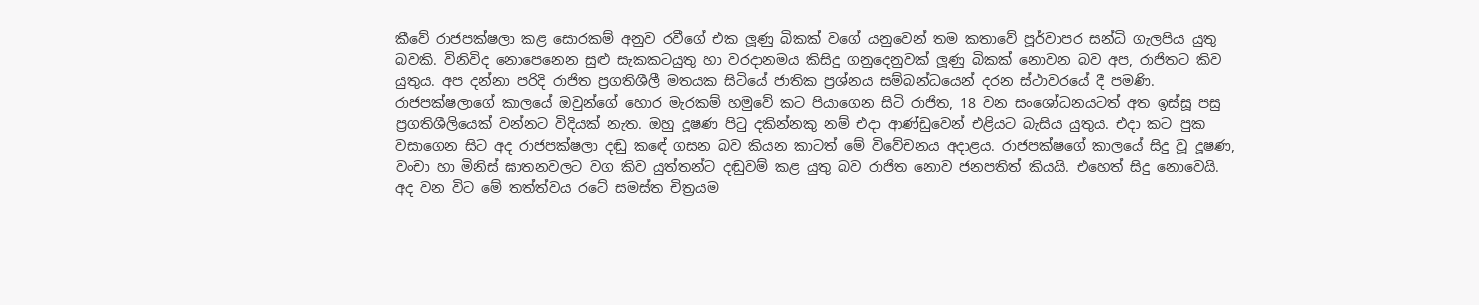කීවේ රාජපක්ෂලා කළ සොරකම් අනුව රවීගේ එක ලූණු බිකක් වගේ යනුවෙන් තම කතාවේ පූර්වාපර සන්ධි ගැලපිය යුතු බවකි. විනිවිද නොපෙනෙන සුළු සැකකටයුතු හා වරදානමය කිසිදු ගනුදෙනුවක් ලූණු බිකක් නොවන බව අප, රාජිතට කිව යුතුය. අප දන්නා පරිදි රාජිත ප්‍රගතිශීලී මතයක සිටියේ ජාතික ප්‍රශ්නය සම්බන්ධයෙන් දරන ස්ථාවරයේ දී පමණි. රාජපක්ෂලාගේ කාලයේ ඔවුන්ගේ හොර මැරකම් හමුවේ කට පියාගෙන සිටි රාජිත, 18 වන සංශෝධනයටත් අත ඉස්සූ පසු ප්‍රගතිශීලියෙක් වන්නට විදියක් නැත. ඔහු දූෂණ පිටු දකින්නකු නම් එදා ආණ්ඩුවෙන් එළියට බැසිය යුතුය. එදා කට පුක වසාගෙන සිට අද රාජපක්ෂලා දඬු කඳේ ගසන බව කියන කාටත් මේ විවේචනය අදාළය. රාජපක්ෂගේ කාලයේ සිදු වූ දූෂණ, වංචා හා මිනිස් ඝාතනවලට වග කිව යුත්තන්ට දඬුවම් කළ යුතු බව රාජිත නොව ජනපතිත් කියයි. එහෙත් සිදු නොවෙයි. අද වන විට මේ තත්ත්වය රටේ සමස්ත චිත්‍රයම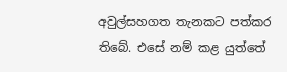අවුල්සහගත තැනකට පත්කර තිබේ. එසේ නම් කළ යුත්තේ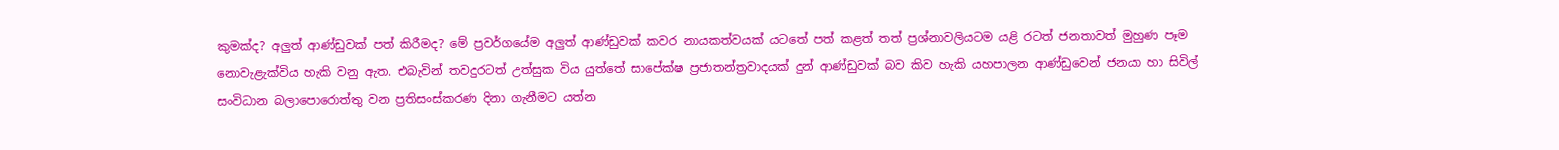කුමක්ද? අලුත් ආණ්ඩුවක් පත් කිරීමද? මේ ප්‍රවර්ගයේම අලුත් ආණ්ඩුවක් කවර නායකත්වයක් යටතේ පත් කළත් තත් ප්‍රශ්නාවලියටම යළි රටත් ජනතාවත් මුහුණ පෑම නොවැළැක්විය හැකි වනු ඇත. එබැවින් තවදුරටත් උත්සුක විය යුත්තේ සාපේක්ෂ ප්‍රජාතන්ත්‍රවාදයක් දුන් ආණ්ඩුවක් බව කිව හැකි යහපාලන ආණ්ඩුවෙන් ජනයා හා සිවිල් සංවිධාන බලාපොරොත්තු වන ප්‍රතිසංස්කරණ දිනා ගැනීමට යත්න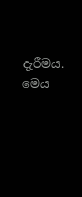දැරීමය. මෙය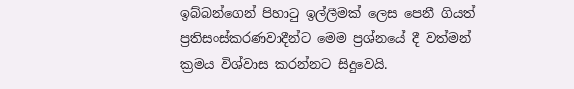ඉබ්බන්ගෙන් පිහාටු ඉල්ලීමක් ලෙස පෙනී ගියත් ප්‍රතිසංස්කරණවාදීන්ට මෙම ප්‍රශ්නයේ දී වත්මන් ක්‍රමය විශ්වාස කරන්නට සිදුවෙයි.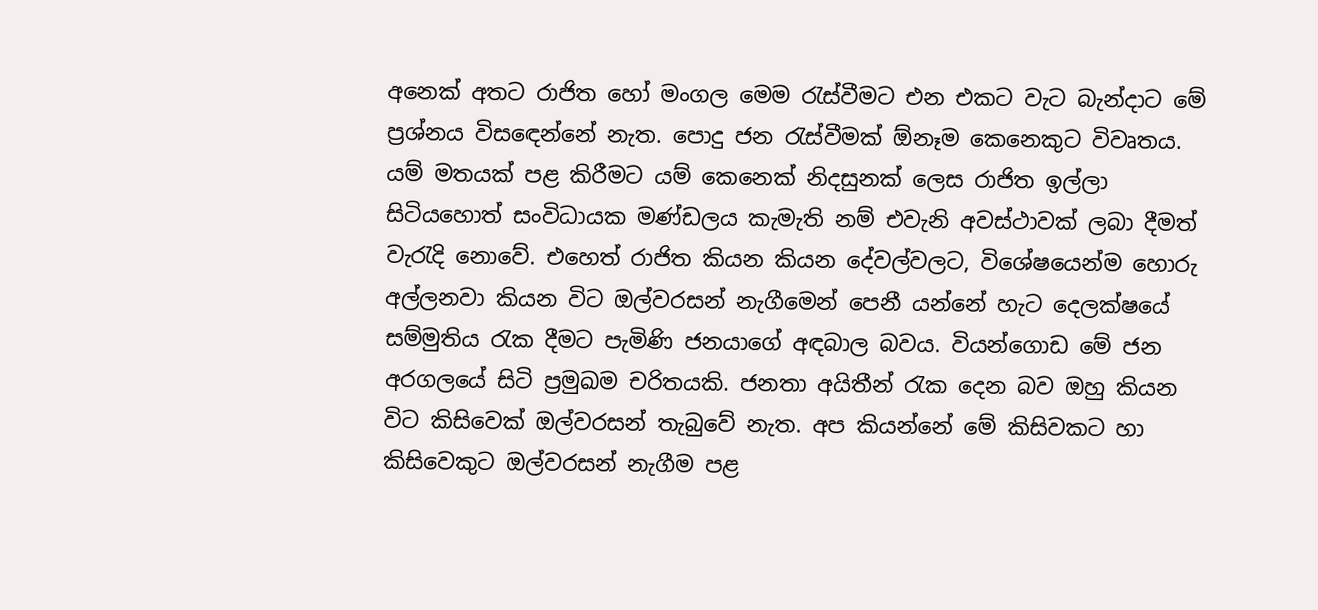අනෙක් අතට රාජිත හෝ මංගල මෙම රැස්වීමට එන එකට වැට බැන්දාට මේ ප්‍රශ්නය විසඳෙන්නේ නැත. පොදු ජන රැස්වීමක් ඕනෑම කෙනෙකුට විවෘතය. යම් මතයක් පළ කිරීමට යම් කෙනෙක් නිදසුනක් ලෙස රාජිත ඉල්ලා සිටියහොත් සංවිධායක මණ්ඩලය කැමැති නම් එවැනි අවස්ථාවක් ලබා දීමත් වැරැදි නොවේ. එහෙත් රාජිත කියන කියන දේවල්වලට, විශේෂයෙන්ම හොරු අල්ලනවා කියන විට ඔල්වරසන් නැගීමෙන් පෙනී යන්නේ හැට දෙලක්ෂයේ සම්මුතිය රැක දීමට පැමිණි ජනයාගේ අඳබාල බවය. වියන්ගොඩ මේ ජන අරගලයේ සිටි ප්‍රමුඛම චරිතයකි. ජනතා අයිතීන් රැක දෙන බව ඔහු කියන විට කිසිවෙක් ඔල්වරසන් තැබුවේ නැත. අප කියන්නේ මේ කිසිවකට හා කිසිවෙකුට ඔල්වරසන් නැගීම පළ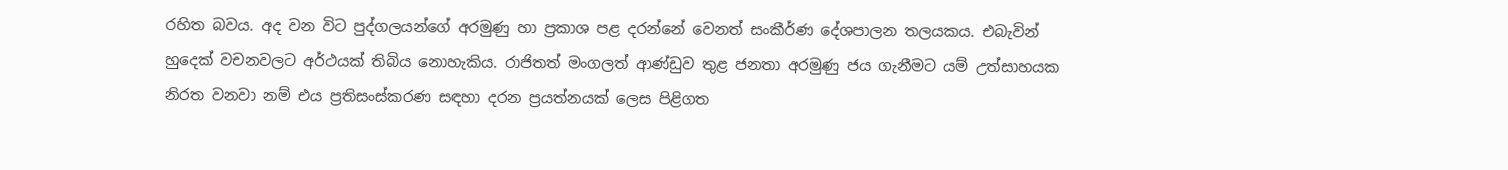රහිත බවය. අද වන විට පුද්ගලයන්ගේ අරමුණු හා ප්‍රකාශ පළ දරන්නේ වෙනත් සංකීර්ණ දේශපාලන තලයකය. එබැවින් හුදෙක් වචනවලට අර්ථයක් තිබිය නොහැකිය. රාජිතත් මංගලත් ආණ්ඩුව තුළ ජනතා අරමුණු ජය ගැනීමට යම් උත්සාහයක නිරත වනවා නම් එය ප්‍රතිසංස්කරණ සඳහා දරන ප්‍රයත්නයක් ලෙස පිළිගත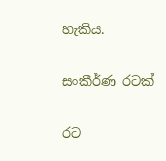හැකිය.

සංකීර්ණ රටක්

රට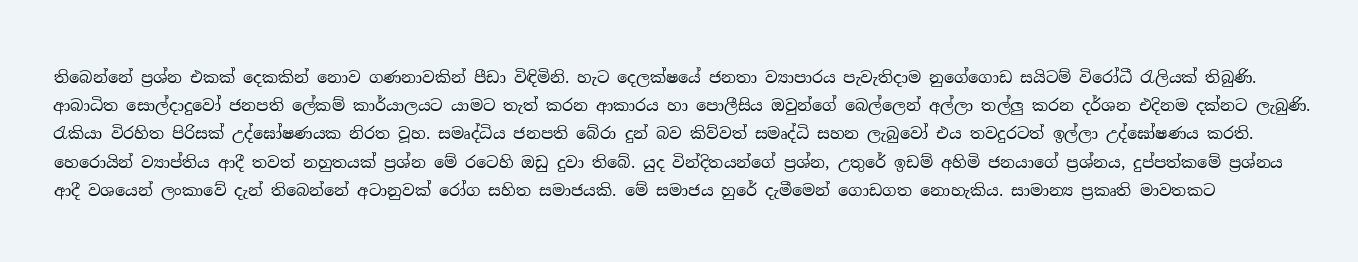තිබෙන්නේ ප්‍රශ්න එකක් දෙකකින් නොව ගණනාවකින් පීඩා විඳිමිනි. හැට දෙලක්ෂයේ ජනතා ව්‍යාපාරය පැවැතිදාම නුගේගොඩ සයිටම් විරෝධී රැලියක් තිබුණි. ආබාධිත සොල්දාදුවෝ ජනපති ලේකම් කාර්යාලයට යාමට තැත් කරන ආකාරය හා පොලීසිය ඔවුන්ගේ බෙල්ලෙන් අල්ලා තල්ලු කරන දර්ශන එදිනම දක්නට ලැබුණි. රැකියා විරහිත පිරිසක් උද්ඝෝෂණයක නිරත වූහ. සමෘද්ධිය ජනපති බේරා දුන් බව කිව්වත් සමෘද්ධි සහන ලැබුවෝ එය තවදුරටත් ඉල්ලා උද්ඝෝෂණය කරති. හෙරොයින් ව්‍යාප්තිය ආදී තවත් නහුතයක් ප්‍රශ්න මේ රටෙහි ඔඩු දුවා තිබේ. යුද වින්දිතයන්ගේ ප්‍රශ්න, උතුරේ ඉඩම් අහිමි ජනයාගේ ප්‍රශ්නය, දුප්පත්කමේ ප්‍රශ්නය ආදී වශයෙන් ලංකාවේ දැන් තිබෙන්නේ අටානුවක් රෝග සහිත සමාජයකි. මේ සමාජය හුරේ දැමීමෙන් ගොඩගත නොහැකිය. සාමාන්‍ය ප්‍රකෘති මාවතකට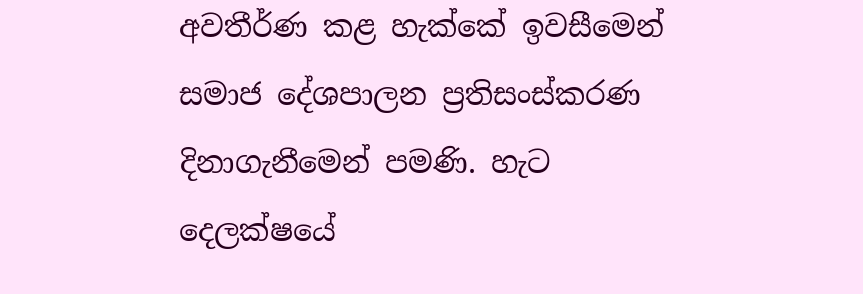අවතීර්ණ කළ හැක්කේ ඉවසීමෙන් සමාජ දේශපාලන ප්‍රතිසංස්කරණ දිනාගැනීමෙන් පමණි. හැට දෙලක්ෂයේ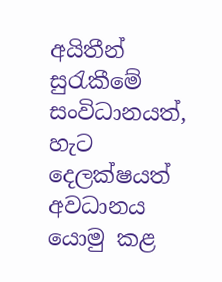අයිතීන් සුරැකීමේ සංවිධානයත්, හැට දෙලක්ෂයත් අවධානය යොමු කළ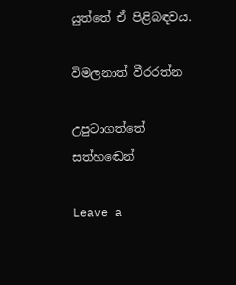යුත්තේ ඒ පිළිබඳවය.

විමලනාත් වීරරත්න

උපුටාගත්තේ සත්හඬෙන්

Leave a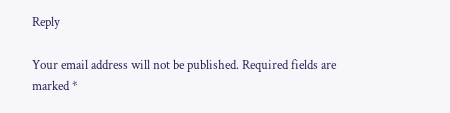Reply

Your email address will not be published. Required fields are marked *